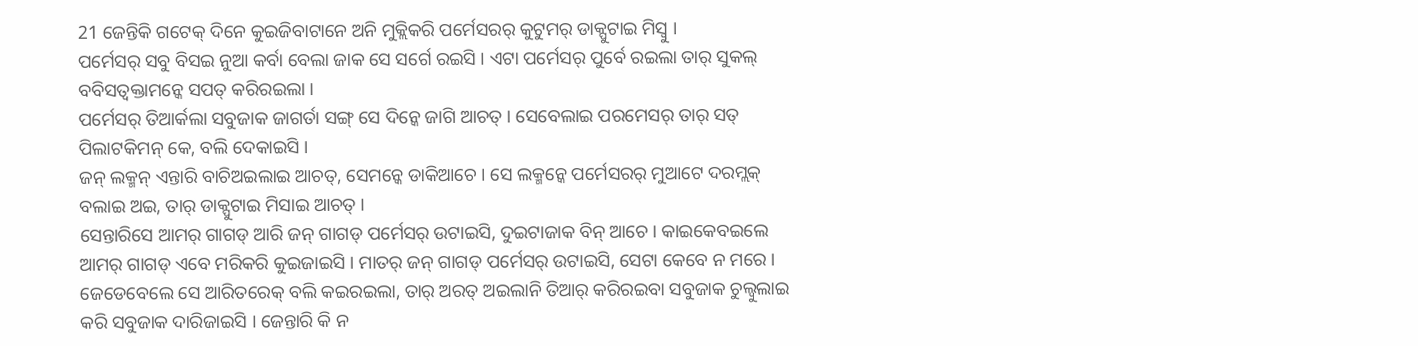21 ଜେନ୍ତିକି ଗଟେକ୍ ଦିନେ କୁଇଜିବାଟାନେ ଅନି ମୁକ୍ଲିକରି ପର୍ମେସରର୍ କୁଟୁମର୍ ଡାକ୍ପୁଟାଇ ମିସ୍ବୁ ।
ପର୍ମେସର୍ ସବୁ ବିସଇ ନୁଆ କର୍ବା ବେଲା ଜାକ ସେ ସର୍ଗେ ରଇସି । ଏଟା ପର୍ମେସର୍ ପୁର୍ବେ ରଇଲା ତାର୍ ସୁକଲ୍ ବବିସତ୍ବକ୍ତାମନ୍କେ ସପତ୍ କରିରଇଲା ।
ପର୍ମେସର୍ ତିଆର୍କଲା ସବୁଜାକ ଜାଗର୍ତା ସଙ୍ଗ୍ ସେ ଦିନ୍କେ ଜାଗି ଆଚତ୍ । ସେବେଲାଇ ପରମେସର୍ ତାର୍ ସତ୍ ପିଲାଟକିମନ୍ କେ, ବଲି ଦେକାଇସି ।
ଜନ୍ ଲକ୍ମନ୍ ଏନ୍ତାରି ବାଚିଅଇଲାଇ ଆଚତ୍, ସେମନ୍କେ ଡାକିଆଚେ । ସେ ଲକ୍ମନ୍କେ ପର୍ମେସରର୍ ମୁଆଟେ ଦରମ୍ଲକ୍ ବଲାଇ ଅଇ, ତାର୍ ଡାକ୍ପୁଟାଇ ମିସାଇ ଆଚତ୍ ।
ସେନ୍ତାରିସେ ଆମର୍ ଗାଗଡ୍ ଆରି ଜନ୍ ଗାଗଡ୍ ପର୍ମେସର୍ ଉଟାଇସି, ଦୁଇଟାଜାକ ବିନ୍ ଆଚେ । କାଇକେବଇଲେ ଆମର୍ ଗାଗଡ୍ ଏବେ ମରିକରି କୁଇଜାଇସି । ମାତର୍ ଜନ୍ ଗାଗଡ୍ ପର୍ମେସର୍ ଉଟାଇସି, ସେଟା କେବେ ନ ମରେ ।
ଜେଡେବେଲେ ସେ ଆରିତରେକ୍ ବଲି କଇରଇଲା, ତାର୍ ଅରତ୍ ଅଇଲାନି ତିଆର୍ କରିରଇବା ସବୁଜାକ ଚୁଲ୍ବୁଲାଇ କରି ସବୁଜାକ ଦାରିଜାଇସି । ଜେନ୍ତାରି କି ନ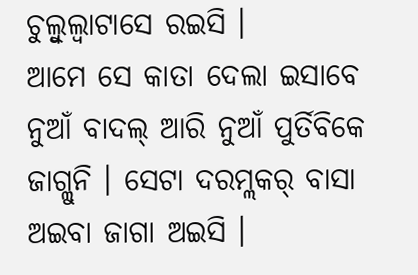ଚୁଲ୍ବୁଲ୍ବାଟାସେ ରଇସି ।
ଆମେ ସେ କାତା ଦେଲା ଇସାବେ ନୁଆଁ ବାଦଲ୍ ଆରି ନୁଆଁ ପୁର୍ତିବିକେ ଜାଗ୍ଲୁନି । ସେଟା ଦରମ୍ଲକର୍ ବାସା ଅଇବା ଜାଗା ଅଇସି ।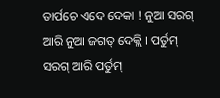ତାର୍ପଚେ ଏଦେ ଦେକା ! ନୁଆ ସରଗ୍ ଆରି ନୁଆ ଜଗତ୍ ଦେକ୍ଲି । ପର୍ତୁମ୍ ସରଗ୍ ଆରି ପର୍ତୁମ୍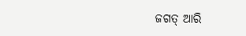ଜଗତ୍ ଆରି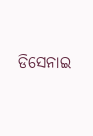ଡିସେନାଇ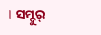। ସମ୍ଦୁର୍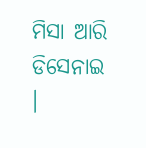ମିସା ଆରି ଡିସେନାଇ ।